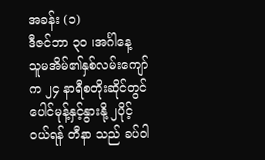အခန်း (၁)
ဒီဇင်ဘာ ၃၀ ၊အင်္ဂါနေ့
သူမအိမ်၏နှစ်လမ်းကျော်က ၂၄ နာရီစတိုးဆိုင်တွင် ပေါင်မုန့်နှင့်နွားနို့ ၂ပိုင့်ဝယ်ရန် တီနာ သည် ခပ်ဝါ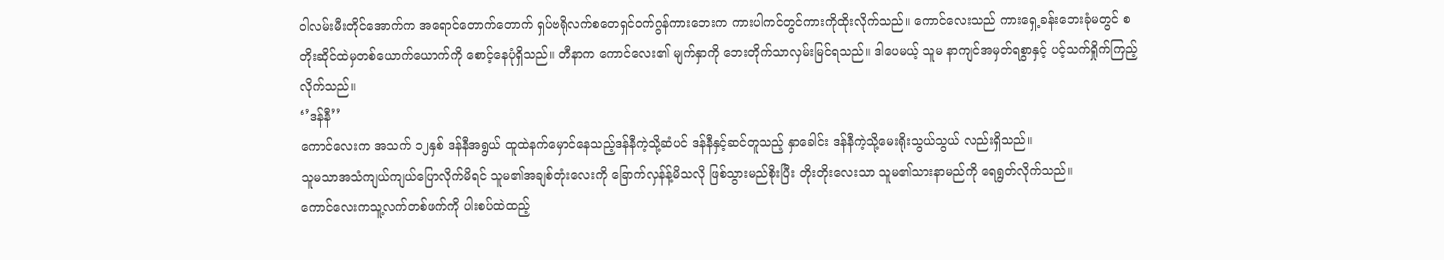ဝါလမ်းမီးတိုင်အောက်က အရောင်တောက်တောက် ရှပ်ဗရိုလက်စတေရှင်ဝက်ဂွန်ကားဘေးက ကားပါကင်တွင်ကားကိုထိုးလိုက်သည်။ ကောင်လေးသည် ကားရှေ့ခန်းဘေးခုံမတွင် စတိုးဆိုင်ထဲမှတစ်ယောက်ယောက်ကို စောင့်နေပုံရှိသည်။ တီနာက ကောင်လေး၏ မျက်နှာကို ဘေးတိုက်သာလှမ်းမြင်ရသည်။ ဒါပေမယ့် သူမ နာကျင်အမှတ်ရစွာနှင့် ပင့်သက်ရှိုက်ကြည့်လိုက်သည်။
‘’ဒန်နီ’’
ကောင်လေးက အသက် ၁၂နှစ် ဒန်နီအရွယ် ထူထဲနက်မှောင်နေသည့်ဒန်နီကဲ့သို့ဆံပင် ဒန်နီနှင့်ဆင်တူသည့် နှာခေါင်း ဒန်နီကဲ့သို့မေးရိုးသွယ်သွယ် လည်းရှိသည်။
သူမသာအသံကျယ်ကျယ်ပြောလိုက်မိရင် သူမ၏အချစ်တုံးလေးကို ခြောက်လှန်န့်မိသလို ဖြစ်သွားမည်စိုးပြီး တိုးတိုးလေးသာ သူမ၏သားနာမည်ကို ရေရွတ်လိုက်သည်။
ကောင်လေးကသူ့လက်တစ်ဖက်ကို ပါးစပ်ထဲထည့်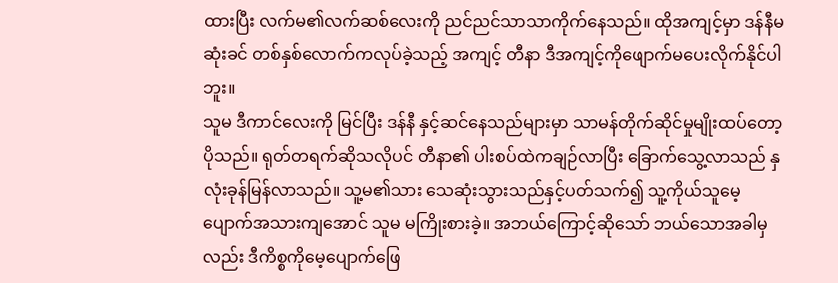ထားပြီး လက်မ၏လက်ဆစ်လေးကို ညင်ညင်သာသာကိုက်နေသည်။ ထိုအကျင့်မှာ ဒန်နီမဆုံးခင် တစ်နှစ်လောက်ကလုပ်ခဲ့သည့် အကျင့် တီနာ ဒီအကျင့်ကိုဖျောက်မပေးလိုက်နိုင်ပါဘူး။
သူမ ဒီကာင်လေးကို မြင်ပြီး ဒန်နီ နှင့်ဆင်နေသည်များမှာ သာမန်တိုက်ဆိုင်မှုမျိုးထပ်တော့ပိုသည်။ ရုတ်တရက်ဆိုသလိုပင် တီနာ၏ ပါးစပ်ထဲကချဉ်လာပြီး ခြောက်သွေ့လာသည် နှလုံးခုန်မြန်လာသည်။ သူ့မ၏သား သေဆုံးသွားသည်နှင့်ပတ်သက်၍ သူ့ကိုယ်သူမေ့ပျောက်အသားကျအောင် သူမ မကြိုးစားခဲ့။ အဘယ်ကြောင့်ဆိုသော် ဘယ်သောအခါမှလည်း ဒီကိစ္စကိုမေ့ပျောက်ဖြေ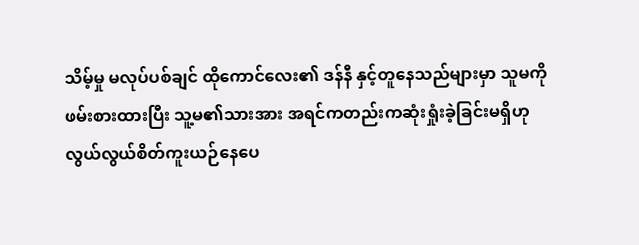သိမ့်မှု မလုပ်ပစ်ချင် ထိုကောင်လေး၏ ဒန်နီ နှင့်တူနေသည်များမှာ သူမကိုဖမ်းစားထားပြီး သူ့မ၏သားအား အရင်ကတည်းကဆုံးရှုံးခဲ့ခြင်းမရှိဟု လွယ်လွယ်စိတ်ကူးယဉ်နေပေ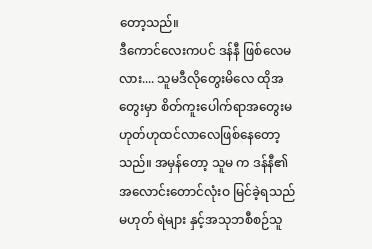တော့သည်။
ဒီကောင်လေးကပင် ဒန်နီ ဖြစ်လေမလား.... သူမဒီလိုတွေးမိလေ ထိုအတွေးမှာ စိတ်ကူးပေါက်ရာအတွေးမဟုတ်ဟုထင်လာလေဖြစ်နေတော့သည်။ အမှန်တော့ သူမ က ဒန်နီ၏ အလောင်းတောင်လုံးဝ မြင်ခဲ့ရသည်မဟုတ် ရဲများ နှင့်အသုဘစီစဉ်သူ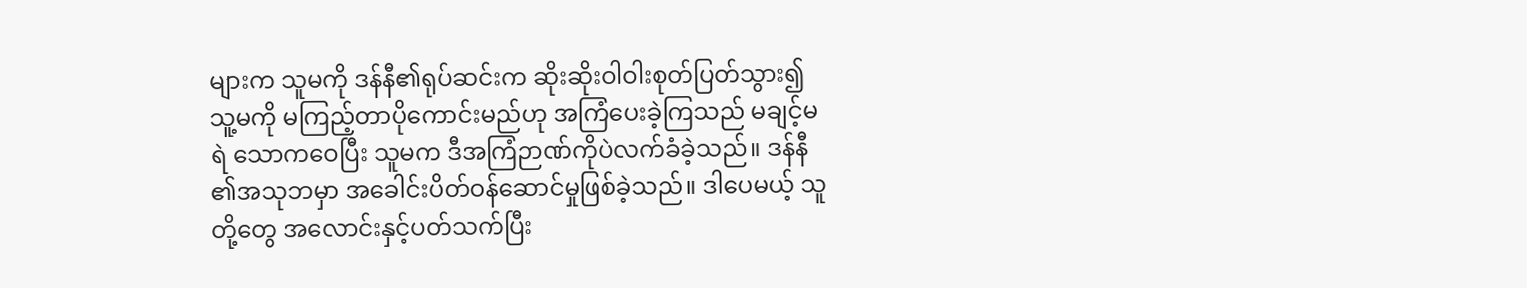များက သူမကို ဒန်နီ၏ရုပ်ဆင်းက ဆိုးဆိုးဝါဝါးစုတ်ပြတ်သွား၍ သူ့မကို မကြည့်တာပိုကောင်းမည်ဟု အကြံပေးခဲ့ကြသည် မချင့်မရဲ သောကဝေပြီး သူမက ဒီအကြံဉာဏ်ကိုပဲလက်ခံခဲ့သည်။ ဒန်နီ ၏အသုဘမှာ အခေါင်းပိတ်ဝန်ဆောင်မှုဖြစ်ခဲ့သည်။ ဒါပေမယ့် သူတို့တွေ အလောင်းနှင့်ပတ်သက်ပြီး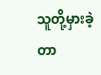သူတို့မှားခဲ့တာ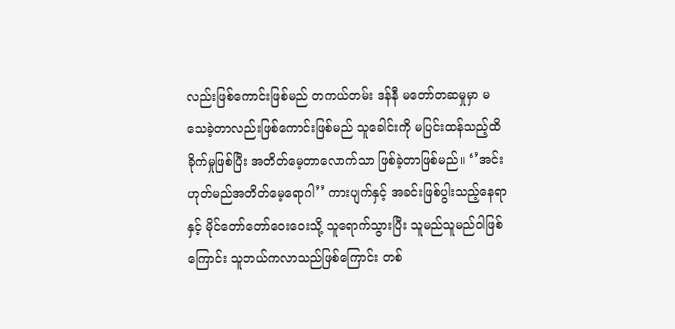လည်းဖြစ်ကောင်းဖြစ်မည် တကယ်တမ်း ဒန်နီ မတော်တဆမှုမှာ မသေခဲ့တာလည်းဖြစ်ကောင်းဖြစ်မည် သူခေါင်းကို မပြင်းထန်သည့်ထိခိုက်မှုဖြစ်ပြီး အတိတ်မေ့တာလောက်သာ ဖြစ်ခဲ့တာဖြစ်မည်။ ‘’အင်းဟုတ်မည်အတိတ်မေ့ရောဂါ’’ ကားပျက်နှင့် အခင်းဖြစ်ပွါးသည့်နေရာနှင့် မိုင်တော်တော်ဝေးဝေးသို့ သူရောက်သွားပြီး သူမည်သူမည်ဝါဖြစ်ကြောင်း သူဘယ်ကလာသည်ဖြစ်ကြောင်း တစ်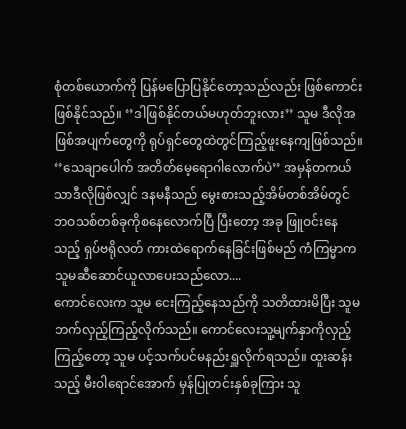စုံတစ်ယောက်ကို ပြန်မပြောပြနိုင်တော့သည်လည်း ဖြစ်ကောင်းဖြစ်နိုင်သည်။ ‘’ဒါဖြစ်နိုင်တယ်မဟုတ်ဘူးလား’’ သူမ ဒီလိုအဖြစ်အပျက်တွေကို ရုပ်ရှင်တွေထဲတွင်ကြည့်ဖူးနေကျဖြစ်သည်။ ‘’သေချာပေါက် အတိတ်မေ့ရောဂါလောက်ပဲ’’ အမှန်တကယ်သာဒီလိုဖြစ်လျှင် ဒနမနီသည် မွေးစားသည့်အိမ်တစ်အိမ်တွင် ဘဝသစ်တစ်ခုကိုစနေလောက်ပြီ ပြီးတော့ အခု ဖြူဝင်းနေသည့် ရှပ်ဗရိုလတ် ကားထဲရောက်နေခြင်းဖြစ်မည် ကံကြမ္မာက သူမဆီဆောင်ယူလာပေးသည်လော....
ကောင်လေးက သူမ ငေးကြည့်နေသည်ကို သတိထားမိပြီး သူမ ဘက်လှည့်ကြည့်လိုက်သည်။ ကောင်လေးသူ့မျက်နှာကိုလှည့်ကြည့်တော့ သူမ ပင့်သက်ပင်မနည်းရှူလိုက်ရသည်။ ထူးဆန်းသည့် မီးဝါရောင်အောက် မှန်ပြုတင်းနှစ်ခုကြား သူ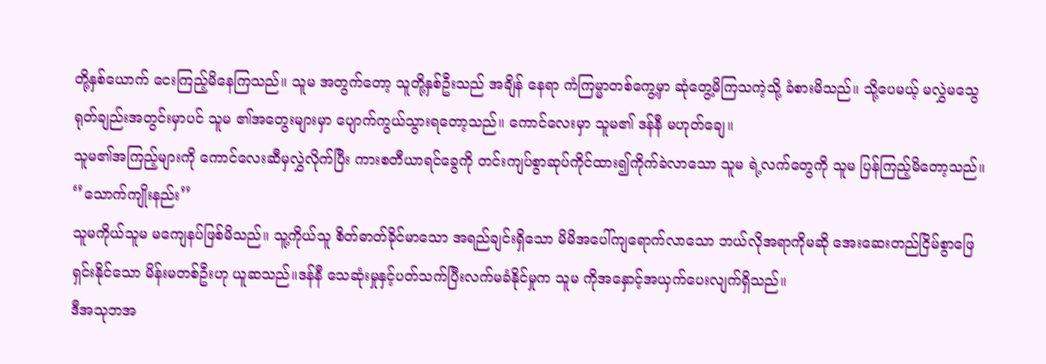တို့နှစ်ယောက် ငေးကြည့်မိနေကြသည်။ သူမ အတွက်တော့ သူတို့နှစ်ဦးသည် အချိန် နေရာ ကံကြမ္မာတစ်ကွေ့မှာ ဆုံတွေ့မိကြသကဲ့သို့ ခံစားမိသည်။ သို့ပေမယ့် မလွှဲမသွေ ရုတ်ချည်းအတွင်းမှာပင် သူမ ၏အတွေးများမှာ ပျောက်ကွယ်သွားရတော့သည်။ ကောင်လေးမှာ သူမ၏ ဒန်နီ မဟုတ်ချေ။
သူမ၏အကြည့်များကို ကောင်လေးဆီမှလွှဲလိုက်ပြီး ကားစတီယာရင်ခွေကို တင်းကျပ်စွာဆုပ်ကိုင်ထား၍ကိုက်ခဲလာသော သူမ ရဲ့လက်တွေကို သူမ ပြန်ကြည့်မိတော့သည်။
‘’သောက်ကျိုးနည်း’’
သူမကိုယ်သူမ မကျေနပ်ဖြစ်မိသည်။ သူ့ကိုယ်သူ စိတ်ဓာတ်ခိုင်မာသော အရည်ချင်းရှိသော မိမိအပေါ်ကျရောက်လာသော ဘယ်လိုအရာကိုမဆို အေးဆေးတည်ငြိမ်စွာဖြေရှင်းနိုင်သော မိန်းမတစ်ဦးဟု ယူဆသည်။ဒန်နီ သေဆုံးမှုနှင့်ပတ်သက်ပြီးလက်မခံနိုင်မှုက သူမ ကိုအနှောင့်အယှက်ပေးလျက်ရှိသည်။
ဒီအသုဘအ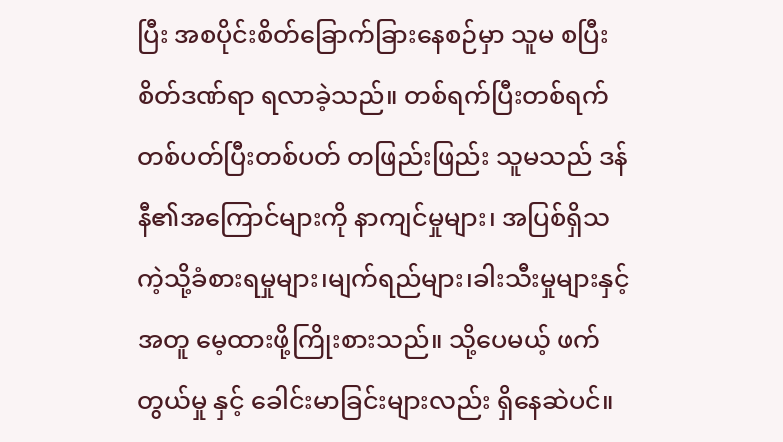ပြီး အစပိုင်းစိတ်ခြောက်ခြားနေစဉ်မှာ သူမ စပြီးစိတ်ဒဏ်ရာ ရလာခဲ့သည်။ တစ်ရက်ပြီးတစ်ရက် တစ်ပတ်ပြီးတစ်ပတ် တဖြည်းဖြည်း သူမသည် ဒန်နီ၏အကြောင်များကို နာကျင်မှုများ၊ အပြစ်ရှိသကဲ့သို့ခံစားရမှုများ၊မျက်ရည်များ၊ခါးသီးမှုများနှင့်အတူ မေ့ထားဖို့ကြိုးစားသည်။ သို့ပေမယ့် ဖက်တွယ်မှု နှင့် ခေါင်းမာခြင်းများလည်း ရှိနေဆဲပင်။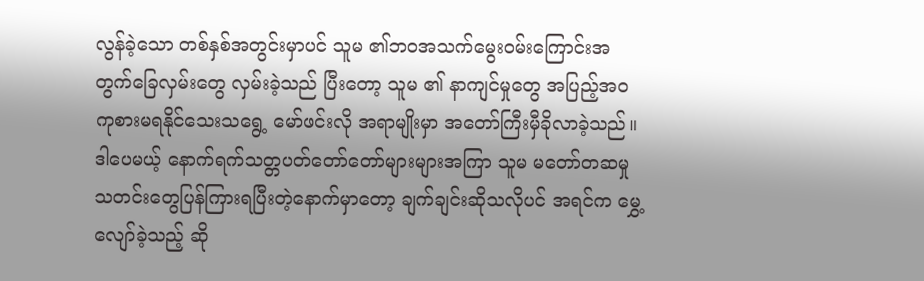လွန်ခဲ့သော တစ်နှစ်အတွင်းမှာပင် သူမ ၏ဘဝအသက်မွေးဝမ်းကြောင်းအတွက်ခြေလှမ်းတွေ လှမ်းခဲ့သည် ပြီးတော့ သူမ ၏ နာကျင်မှုတွေ အပြည့်အဝ ကုစားမရနိုင်သေးသရွေ့ မော်ဖင်းလို အရာမျိုးမှာ အတော်ကြီးမှီခိုလာခဲ့သည်။
ဒါပေမယ့် နောက်ရက်သတ္တပတ်တော်တော်များများအကြာ သူမ မတော်တဆမှု သတင်းတွေပြန်ကြားရပြီးတဲ့နောက်မှာတော့ ချက်ချင်းဆိုသလိုပင် အရင်က မွှေ့လျော်ခဲ့သည့် ဆို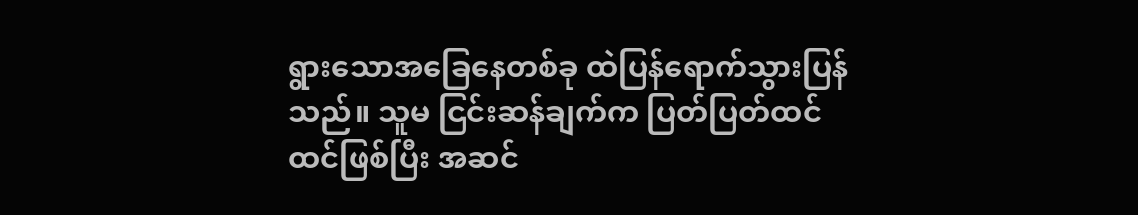ရွားသောအခြေနေတစ်ခု ထဲပြန်ရောက်သွားပြန်သည်။ သူမ ငြင်းဆန်ချက်က ပြတ်ပြတ်ထင်ထင်ဖြစ်ပြီး အဆင်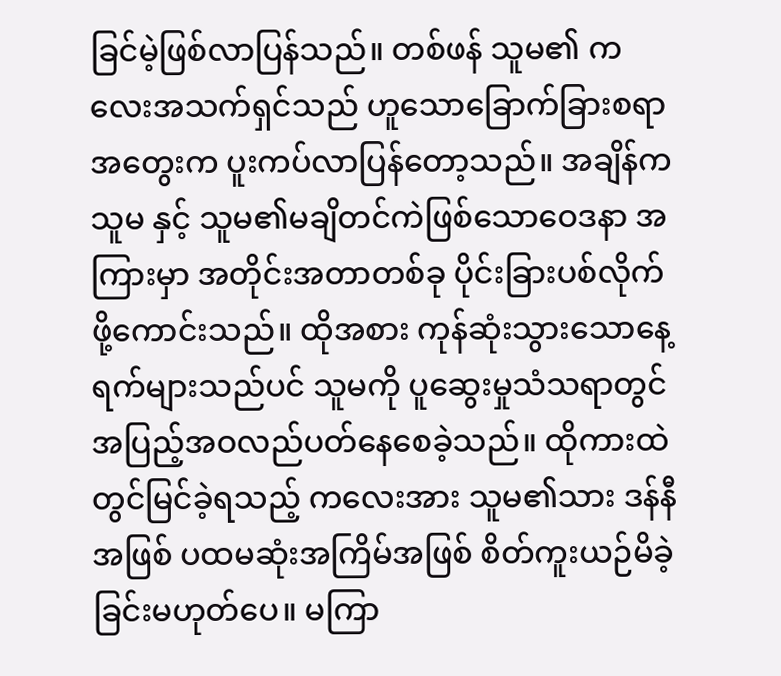ခြင်မဲ့ဖြစ်လာပြန်သည်။ တစ်ဖန် သူမ၏ ကလေးအသက်ရှင်သည် ဟူသောခြောက်ခြားစရာအတွေးက ပူးကပ်လာပြန်တော့သည်။ အချိန်က သူမ နှင့် သူမ၏မချိတင်ကဲဖြစ်သောဝေဒနာ အကြားမှာ အတိုင်းအတာတစ်ခု ပိုင်းခြားပစ်လိုက်ဖို့ကောင်းသည်။ ထိုအစား ကုန်ဆုံးသွားသောနေ့ရက်များသည်ပင် သူမကို ပူဆွေးမှုသံသရာတွင် အပြည့်အဝလည်ပတ်နေစေခဲ့သည်။ ထိုကားထဲတွင်မြင်ခဲ့ရသည့် ကလေးအား သူမ၏သား ဒန်နီအဖြစ် ပထမဆုံးအကြိမ်အဖြစ် စိတ်ကူးယဉ်မိခဲ့ခြင်းမဟုတ်ပေ။ မကြာ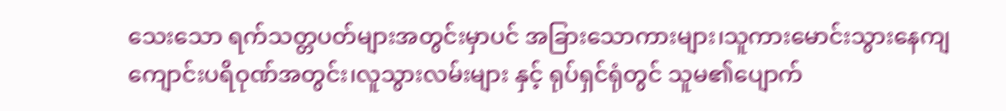သေးသော ရက်သတ္တပတ်များအတွင်းမှာပင် အခြားသောကားများ၊သူကားမောင်းသွားနေကျ ကျောင်းပရိဝုဏ်အတွင်း၊လူသွားလမ်းများ နှင့် ရုပ်ရှင်ရုံတွင် သူမ၏ပျောက်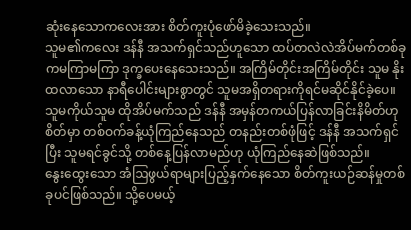ဆုံးနေသောကလေးအား စိတ်ကူးပုံဖော်မိခဲ့သေးသည်။
သူမ၏ကလေး ဒန်နီ အသက်ရှင်သည်ဟူသော ထပ်တလဲလဲအိပ်မက်တစ်ခုကမကြာမကြာ ဒုက္ခပေးနေသေးသည်။ အကြိမ်တိုင်းအကြိမ်တိုင်း သူမ နိုးထလာသော နာရီပေါင်းများစွာတွင် သူမအရှိတရားကိုရင်မဆိုင်နိုင်ခဲ့ပေ။ သူမကိုယ်သူမ ထိုအိပ်မက်သည် ဒန်နီ အမှန်တကယ်ပြန်လာခြင်းနိမိတ်ဟု စိတ်မှာ တစ်ဝက်ခန့်ယုံကြည်နေသည် တနည်းတစ်ဖုံဖြင့် ဒန်နီ အသက်ရှင်ပြီး သူမရင်ခွင်သို့ တစ်နေ့ပြန်လာမည်ဟု ယုံကြည်နေဆဲဖြစ်သည်။
နွေးထွေးသော အံဩဖွယ်ရာများပြည့်နှက်နေသော စိတ်ကူးယဉ်ဆန်မှုတစ်ခုပင်ဖြစ်သည်။ သို့ပေမယ့်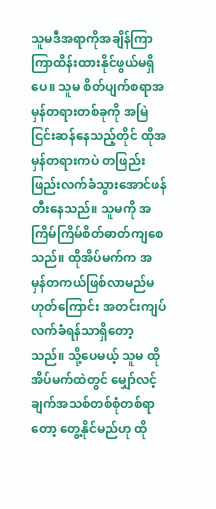သူမဒီအရာကိုအချိန်ကြာကြာထိန်းထားနိုင်ဖွယ်မရှိပေ။ သူမ စိတ်ပျက်စရာအမှန်တရားတစ်ခုကို အမြဲငြင်းဆန်နေသည့်တိုင် ထိုအမှန်တရားကပဲ တဖြည်းဖြည်းလက်ခံသွားအောင်ဖန်တီးနေသည်။ သူမကို အကြိမ်ကြိမ်စိတ်ဓာတ်ကျစေသည်။ ထိုအိပ်မက်က အမှန်တကယ်ဖြစ်လာမည်မဟုတ်ကြောင်း အတင်းကျပ်လက်ခံရန်သာရှိတော့သည်။ သို့ပေမယ့် သူမ ထိုအိပ်မက်ထဲတွင် မျှော်လင့်ချက်အသစ်တစ်စုံတစ်ရာတော့ တွေ့နိုင်မည်ဟု ထို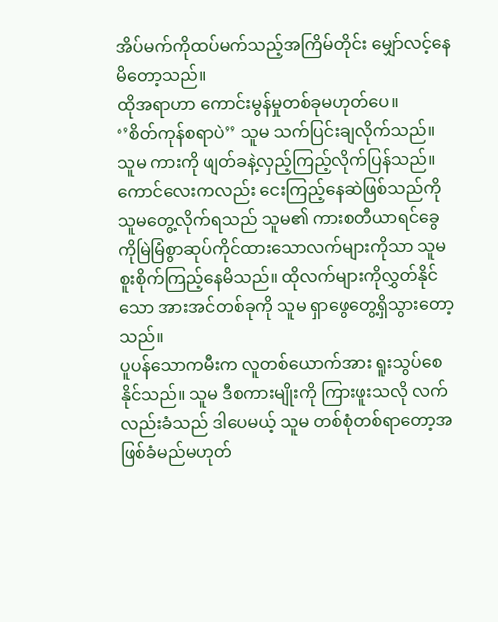အိပ်မက်ကိုထပ်မက်သည့်အကြိမ်တိုင်း မျှော်လင့်နေမိတော့သည်။
ထိုအရာဟာ ကောင်းမွန်မှုတစ်ခုမဟုတ်ပေ။
‘’စိတ်ကုန်စရာပဲ’’ သူမ သက်ပြင်းချလိုက်သည်။
သူမ ကားကို ဖျတ်ခနဲ့လှည့်ကြည့်လိုက်ပြန်သည်။ ကောင်လေးကလည်း ငေးကြည့်နေဆဲဖြစ်သည်ကို သူမတွေ့လိုက်ရသည် သူမ၏ ကားစတီယာရင်ခွေ ကိုမြဲမြံစွာဆုပ်ကိုင်ထားသောလက်များကိုသာ သူမ စူးစိုက်ကြည့်နေမိသည်။ ထိုလက်များကိုလွှတ်နိုင်သော အားအင်တစ်ခုကို သူမ ရှာဖွေတွေ့ရှိသွားတော့သည်။
ပူပန်သောကမီးက လူတစ်ယောက်အား ရူးသွပ်စေနိုင်သည်။ သူမ ဒီစကားမျိုးကို ကြားဖူးသလို လက်လည်းခံသည် ဒါပေမယ့် သူမ တစ်စုံတစ်ရာတော့အဖြစ်ခံမည်မဟုတ်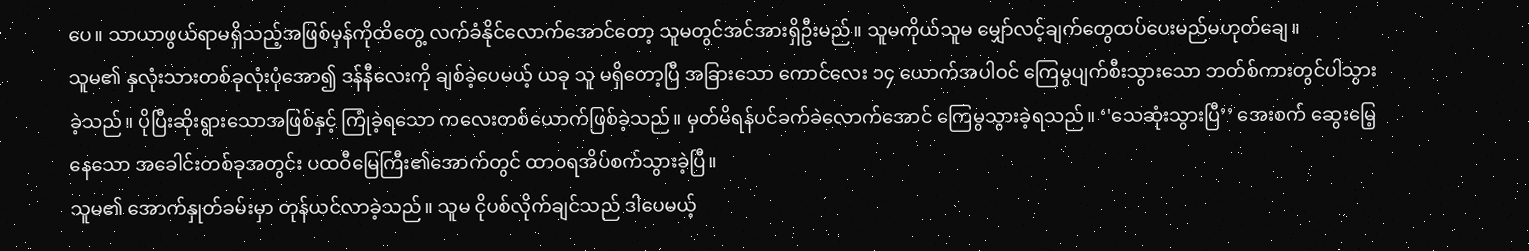ပေ။ သာယာဖွယ်ရာမရှိသည့်အဖြစ်မှန်ကိုထိတွေ့ လက်ခံနိုင်လောက်အောင်တော့ သူမတွင်အင်အားရှိဦးမည်။ သူမကိုယ်သူမ မျှော်လင့်ချက်တွေထပ်ပေးမည်မဟုတ်ချေ။
သူမ၏ နှလုံးသားတစ်ခုလုံးပုံအော၍ ဒန်နီလေးကို ချစ်ခဲ့ပေမယ့် ယခု သူ မရှိတော့ပြီ အခြားသော ကောင်လေး ၁၄ ယောက်အပါဝင် ကြေမွပျက်စီးသွားသော ဘတ်စ်ကားတွင်ပါသွားခဲ့သည်။ ပိုပြီးဆိုးရွားသောအဖြစ်နှင့် ကြုံခဲ့ရသော ကလေးတစ်ယောက်ဖြစ်ခဲ့သည်။ မှတ်မိရန်ပင်ခက်ခဲလောက်အောင် ကြေမွသွားခဲ့ရသည်။ ‘'သေဆုံးသွားပြီ’’ အေးစက် ဆွေးမြေ့နေသော အခေါင်းတစ်ခုအတွင်း ပထဝီမြေကြီး၏အောက်တွင် ထာဝရအိပ်စက်သွားခဲ့ပြီ။
သူမ၏ အောက်နှုတ်ခမ်းမှာ တုန်ယင်လာခဲ့သည်။ သူမ ငိုပစ်လိုက်ချင်သည် ဒါပေမယ့်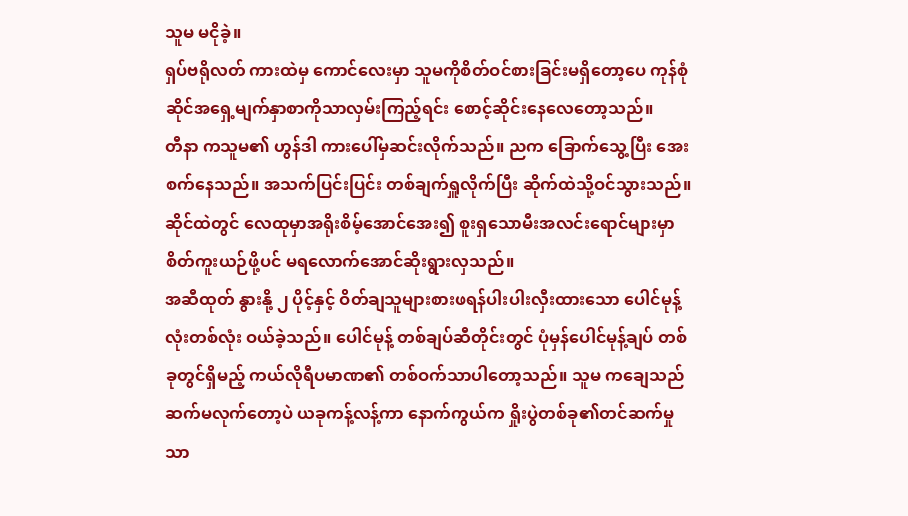သူမ မငိုခဲ့။
ရှပ်ဗရိုလတ် ကားထဲမှ ကောင်လေးမှာ သူမကိုစိတ်ဝင်စားခြင်းမရှိတော့ပေ ကုန်စုံဆိုင်အရှေ့မျက်နှာစာကိုသာလှမ်းကြည့်ရင်း စောင့်ဆိုင်းနေလေတော့သည်။
တီနာ ကသူမ၏ ဟွန်ဒါ ကားပေါ်မှဆင်းလိုက်သည်။ ညက ခြောက်သွေ့ပြီး အေးစက်နေသည်။ အသက်ပြင်းပြင်း တစ်ချက်ရှူလိုက်ပြီး ဆိုက်ထဲသို့ဝင်သွားသည်။ ဆိုင်ထဲတွင် လေထုမှာအရိုးစိမ့်အောင်အေး၍ စူးရှသောမီးအလင်းရောင်များမှာ စိတ်ကူးယဉ်ဖို့ပင် မရလောက်အောင်ဆိုးရွားလှသည်။
အဆီထုတ် နွားနို့ ၂ ပိုင့်နှင့် ဝိတ်ချသူများစားဖရန်ပါးပါးလှီးထားသော ပေါင်မုန့်လုံးတစ်လုံး ဝယ်ခဲ့သည်။ ပေါင်မုန့် တစ်ချပ်ဆီတိုင်းတွင် ပုံမှန်ပေါင်မုန့်ချပ် တစ်ခုတွင်ရှိမည့် ကယ်လိုရီပမာဏ၏ တစ်ဝက်သာပါတော့သည်။ သူမ ကချေသည် ဆက်မလုက်တော့ပဲ ယခုကန့်လန့်ကာ နောက်ကွယ်က ရှိုးပွဲတစ်ခု၏တင်ဆက်မှုသာ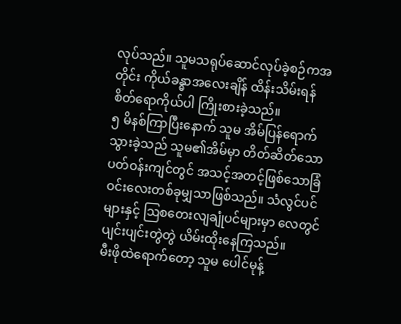လုပ်သည်။ သူမသရုပ်ဆောင်လုပ်ခဲ့စဉ်ကအတိုင်း ကိုယ်ခန္ဓာအလေးချိန် ထိန်းသိမ်းရန် စိတ်ရောကိုယ်ပါ ကြိုးစားခဲ့သည်။
၅ မိနစ်ကြာပြီးနောက် သူမ အိမ်ပြန်ရောက်သွားခဲ့သည် သူမ၏အိမ်မှာ တိတ်ဆိတ်သောပတ်ဝန်းကျင်တွင် အသင့်အတင့်ဖြစ်သောခြံဝင်းလေးတစ်ခုမျှသာဖြစ်သည်။ သံလွင်ပင်များနှင့် ဩစတေးလျချုံပင်များမှာ လေတွင် ပျင်းပျင်းတွဲတွဲ ယိမ်းထိုးနေကြသည်။
မီးဖိုထဲရောက်တော့ သူမ ပေါင်မုန့်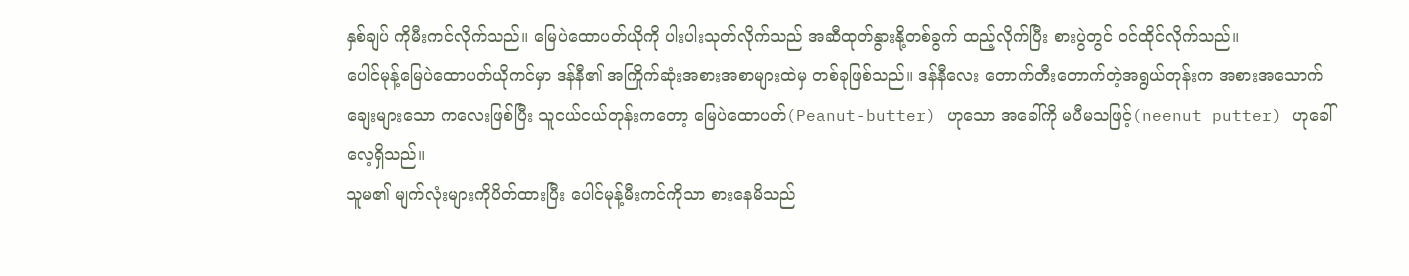နှစ်ချပ် ကိုမီးကင်လိုက်သည်။ မြေပဲထောပတ်ယိုကို ပါးပါးသုတ်လိုက်သည် အဆီထုတ်နွားနို့တစ်ခွက် ထည့်လိုက်ပြီး စားပွဲတွင် ဝင်ထိုင်လိုက်သည်။
ပေါင်မုန့်မြေပဲထောပတ်ယိုကင်မှာ ဒန်နီ၏ အကြိုက်ဆုံးအစားအစာများထဲမှ တစ်ခုဖြစ်သည်။ ဒန်နီလေး တောက်တီးတောက်တဲ့အရွယ်တုန်းက အစားအသောက်ချေးများသော ကလေးဖြစ်ပြီး သူငယ်ငယ်တုန်းကတော့ မြေပဲထောပတ်(Peanut-butter) ဟုသော အခေါ်ကို မပီမသဖြင့်(neenut putter) ဟုခေါ်လေ့ရှိသည်။
သူမ၏ မျက်လုံးများကိုပိတ်ထားပြီး ပေါင်မုန့်မီးကင်ကိုသာ စားနေမိသည်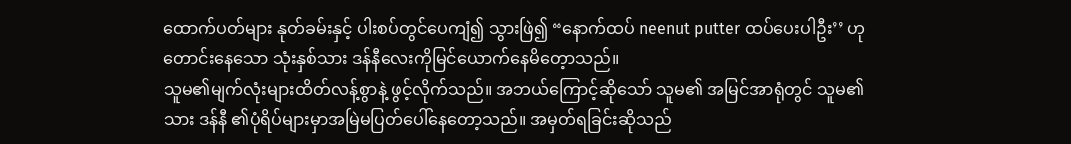ထောက်ပတ်များ နုတ်ခမ်းနှင့် ပါးစပ်တွင်ပေကျံ၍ သွားဖြဲ၍ “နောက်ထပ် neenut putter ထပ်ပေးပါဦး’’ ဟုတောင်းနေသော သုံးနှစ်သား ဒန်နီလေးကိုမြင်ယောက်နေမိတေ့ာသည်။
သူမ၏မျက်လုံးများထိတ်လန့်စွာနဲ့ ဖွင့်လိုက်သည်။ အဘယ်ကြောင့်ဆိုသော် သူမ၏ အမြင်အာရုံတွင် သူမ၏သား ဒန်နီ ၏ပုံရိပ်များမှာအမြဲမပြတ်ပေါ်နေတော့သည်။ အမှတ်ရခြင်းဆိုသည်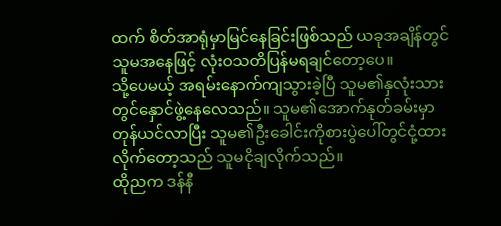ထက် စိတ်အာရုံမှာမြင်နေခြင်းဖြစ်သည် ယခုအချိန်တွင် သူမအနေဖြင့် လုံးဝသတိပြန်မရချင်တော့ပေ။
သို့ပေမယ့် အရမ်းနောက်ကျသွားခဲ့ပြီ သူမ၏နှလုံးသားတွင်နှောင်ဖွဲ့နေလေသည်။ သူမ၏အောက်နုတ်ခမ်းမှာတုန်ယင်လာပြီး သူမ၏ဦးခေါင်းကိုစားပွဲပေါ်တွင်ငုံ့ထားလိုက်တော့သည် သူမငိုချလိုက်သည်။
ထိုညက ဒန်နီ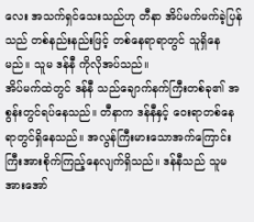လေး အသက်ရှင်သေးသည်ဟု တီနာ အိပ်မက်မက်ခဲ့ပြန်သည် တစ်နည်းနည်းဖြင့် တစ်နေရာရာတွင် သူရှိနေမည်။ သူမ ဒန်နီ ကိုလိုအပ်သည်။
အိပ်မက်ထဲတွင် ဒန်နီ သည်ချောက်နက်ကြီးတစ်ခု၏ အစွန်းတွင်ရပ်နေသည်။ တီနာက ဒန်နီနှင့် ဝေးရာတစ်နေရာတွင်ရှိနေသည်။ အလွန်ကြီးမားသောအက်ကြောင်းကြီးအားစိုက်ကြည့်နေလျက်ရှိသည်။ ဒန်နီသည် သူမအားအော်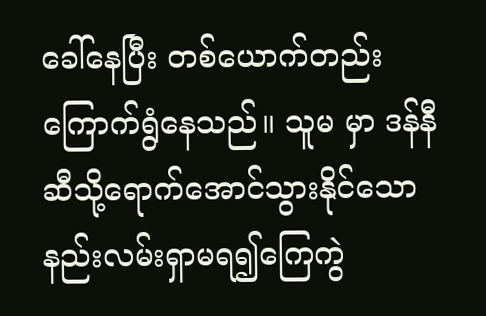ခေါ်နေပြီး တစ်ယောက်တည်းကြောက်ရွံနေသည်။ သူမ မှာ ဒန်နီ ဆီသို့ရောက်အောင်သွားနိုင်သော နည်းလမ်းရှာမရ၍ကြေကွဲ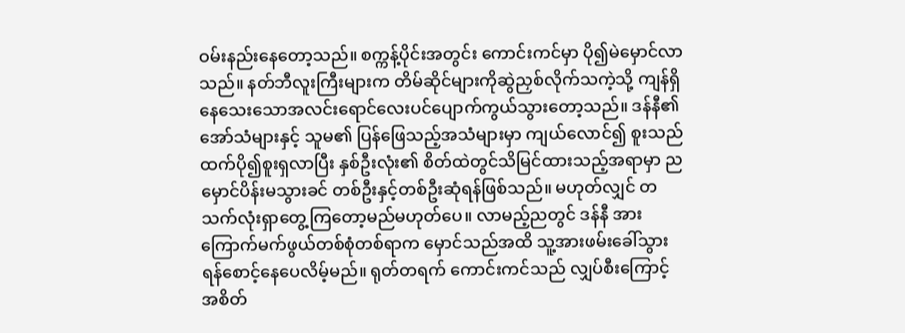ဝမ်းနည်းနေတော့သည်။ စက္ကန့်ပိုင်းအတွင်း ကောင်းကင်မှာ ပို၍မဲမှောင်လာသည်။ နတ်ဘီလူးကြီးများက တိမ်ဆိုင်များကိုဆွဲညှစ်လိုက်သကဲ့သို့ ကျန်ရှိနေသေးသောအလင်းရောင်လေးပင်ပျောက်ကွယ်သွားတော့သည်။ ဒန်နီ၏အော်သံများနှင့် သူမ၏ ပြန်ဖြေသည့်အသံများမှာ ကျယ်လောင်၍ စူးသည်ထက်ပို၍စူးရှလာပြီး နှစ်ဦးလုံး၏ စိတ်ထဲတွင်သိမြင်ထားသည့်အရာမှာ ညမှောင်ပိန်းမသွားခင် တစ်ဦးနှင့်တစ်ဦးဆုံရန်ဖြစ်သည်။ မဟုတ်လျှင် တသက်လုံးရှာတွေ့ကြတော့မည်မဟုတ်ပေ။ လာမည့်ညတွင် ဒန်နီ အားကြောက်မက်ဖွယ်တစ်စုံတစ်ရာက မှောင်သည်အထိ သူ့အားဖမ်းခေါ်သွားရန်စောင့်နေပေလိမ့်မည်။ ရုတ်တရက် ကောင်းကင်သည် လျှပ်စီးကြောင့် အစိတ်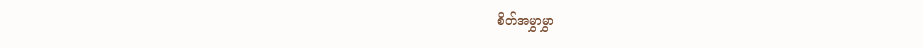စိတ်အမွှာမွှာ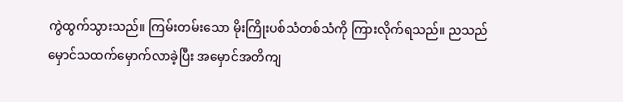ကွဲထွက်သွားသည်။ ကြမ်းတမ်းသော မိုးကြိုးပစ်သံတစ်သံကို ကြားလိုက်ရသည်။ ညသည် မှောင်သထက်မှောက်လာခဲ့ပြီး အမှောင်အတိကျ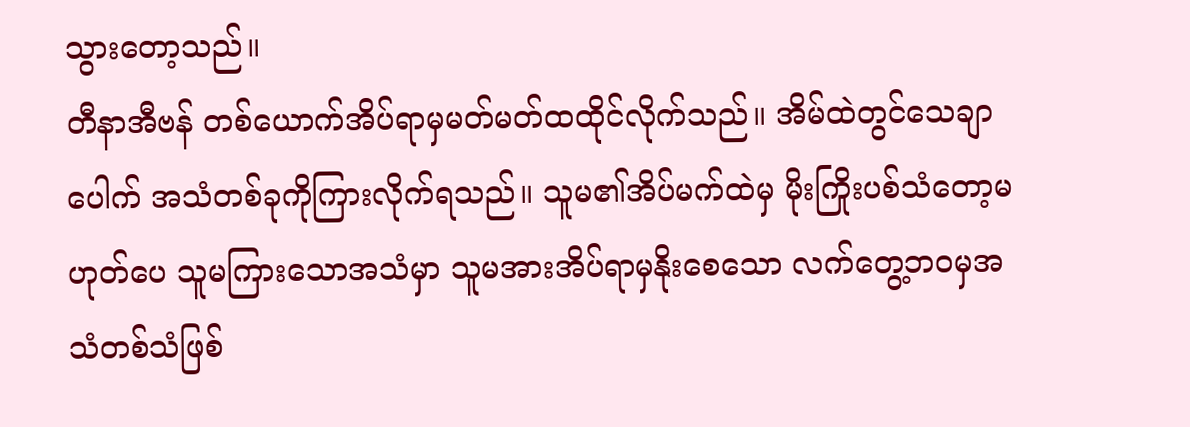သွားတော့သည်။
တီနာအီဗန် တစ်ယောက်အိပ်ရာမှမတ်မတ်ထထိုင်လိုက်သည်။ အိမ်ထဲတွင်သေချာပေါက် အသံတစ်ခုကိုကြားလိုက်ရသည်။ သူမ၏အိပ်မက်ထဲမှ မိုးကြိုးပစ်သံတော့မဟုတ်ပေ သူမကြားသောအသံမှာ သူမအားအိပ်ရာမှနိုးစေသော လက်တွေ့ဘဝမှအသံတစ်သံဖြစ်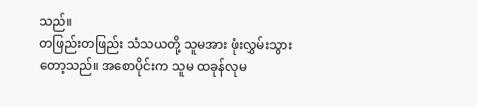သည်။
တဖြည်းတဖြည်း သံသယတို့ သူမအား ဖုံးလွှမ်းသွားတော့သည်။ အစောပိုင်းက သူမ ထခုန်လုမ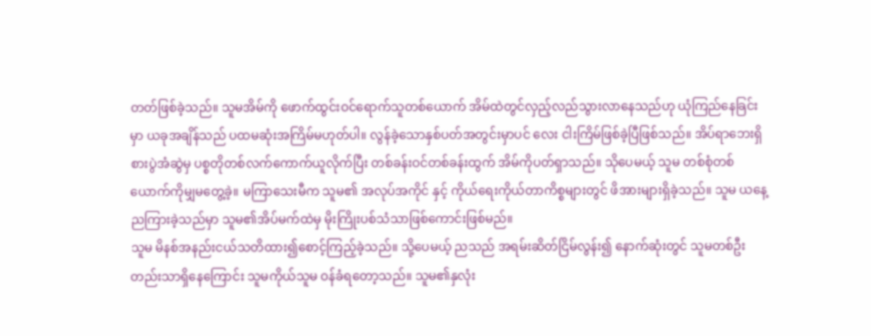တတ်ဖြစ်ခဲ့သည်။ သူမအိမ်ကို ဖောက်ထွင်းဝင်ရောက်သူတစ်ယောက် အိမ်ထဲတွင်လှည့်လည်သွားလာနေသည်ဟု ယုံကြည်နေခြင်းမှာ ယခုအချိန်သည် ပထမဆုံးအကြိမ်မဟုတ်ပါ။ လွန်ခဲ့သောနှစ်ပတ်အတွင်းမှာပင် လေး ငါးကြိမ်ဖြစ်ခဲ့ပြီဖြစ်သည်။ အိပ်ရာဘေးရှိစားပွဲအံဆွဲမှ ပစ္စတိုတစ်လက်ကောက်ယူလိုက်ပြီး တစ်ခန်းဝင်တစ်ခန်းထွက် အိမ်ကိုပတ်ရှာသည်။ သိုပေမယ့် သူမ တစ်စုံတစ်ယောက်ကိုမျှမတွေ့ခဲ့။ မကြာသေးမီက သူမ၏ အလုပ်အကိုင် နှင့် ကိုယ်ရေးကိုယ်တာကိစ္စများတွင် ဖိအားများရှိခဲ့သည်။ သူမ ယနေ့ညကြားခဲ့သည်မှာ သူမ၏အိပ်မက်ထဲမှ မိုးကြိုးပစ်သံသာဖြစ်ကောင်းဖြစ်မည်။
သူမ မိနစ်အနည်းငယ်သတိထား၍စောင့်ကြည့်ခဲ့သည်။ သို့ပေမယ့် ညသည် အရမ်းဆိတ်ငြိမ်လွန်း၍ နောက်ဆုံးတွင် သူမတစ်ဦးတည်းသာရှိနေကြောင်း သူမကိုယ်သူမ ဝန်ခံရတော့သည်။ သူမ၏နှလုံး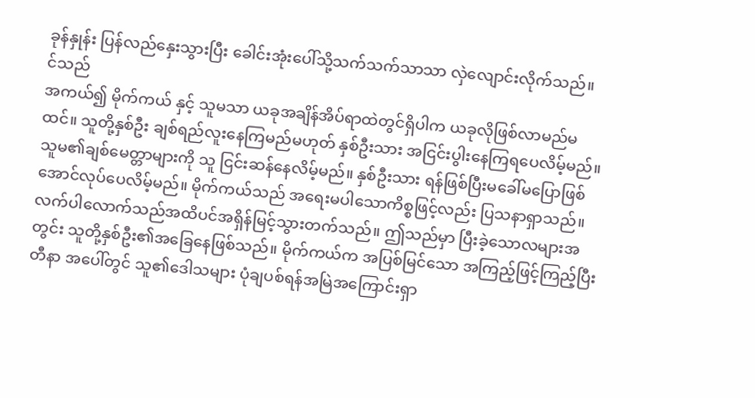ခုန်နှုန်း ပြန်လည်နှေးသွားပြီး ခေါင်းအုံးပေါ်သို့သက်သက်သာသာ လှဲလျောင်းလိုက်သည်။
င်သည်
အကယ်၍ မိုက်ကယ် နှင့် သူမသာ ယခုအချိန်အိပ်ရာထဲတွင်ရှိပါက ယခုလိုဖြစ်လာမည်မထင်။ သူတို့နှစ်ဦး ချစ်ရည်လူးနေကြမည်မဟုတ် နှစ်ဦးသား အငြင်းပွါးနေကြရပေလိမ့်မည်။ သူမ၏ချစ်မေတ္တာများကို သူ ငြင်းဆန်နေလိမ့်မည်။ နှစ်ဦးသား ရန်ဖြစ်ပြီးမခေါ်မပြောဖြစ်အောင်လုပ်ပေလိမ့်မည်။ မိုက်ကယ်သည် အရေးမပါသောကိစ္စဖြင့်လည်း ပြသနာရှာသည်။ လက်ပါလောက်သည်အထိပင်အရှိန်မြင့်သွားတက်သည်။ ဤသည်မှာ ပြီးခဲ့သောလများအတွင်း သူတို့နှစ်ဦး၏အခြေနေဖြစ်သည်။ မိုက်ကယ်က အပြစ်မြင်သော အကြည့်ဖြင့်ကြည့်ပြီး တီနာ အပေါ်တွင် သူ၏ဒေါသများ ပုံချပစ်ရန်အမြဲအကြောင်းရှာ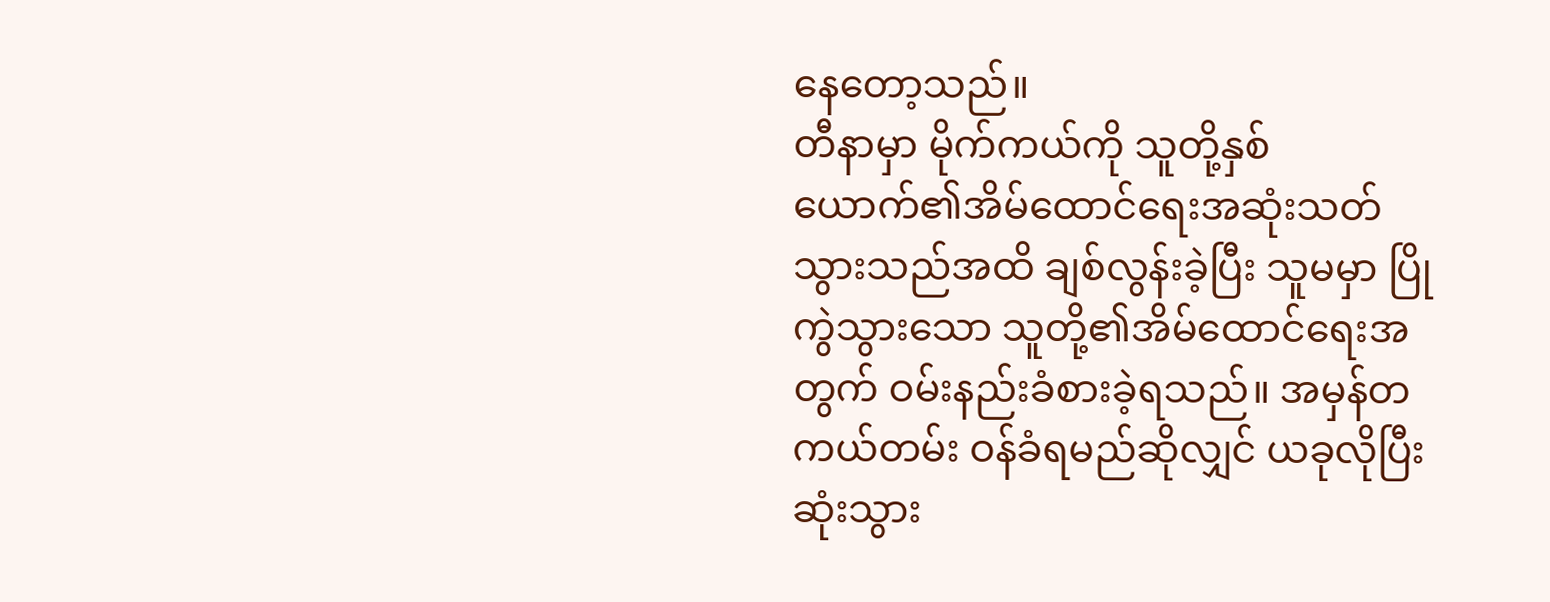နေတော့သည်။
တီနာမှာ မိုက်ကယ်ကို သူတို့နှစ်ယောက်၏အိမ်ထောင်ရေးအဆုံးသတ်သွားသည်အထိ ချစ်လွန်းခဲ့ပြီး သူမမှာ ပြိုကွဲသွားသော သူတို့၏အိမ်ထောင်ရေးအတွက် ဝမ်းနည်းခံစားခဲ့ရသည်။ အမှန်တကယ်တမ်း ဝန်ခံရမည်ဆိုလျှင် ယခုလိုပြီးဆုံးသွား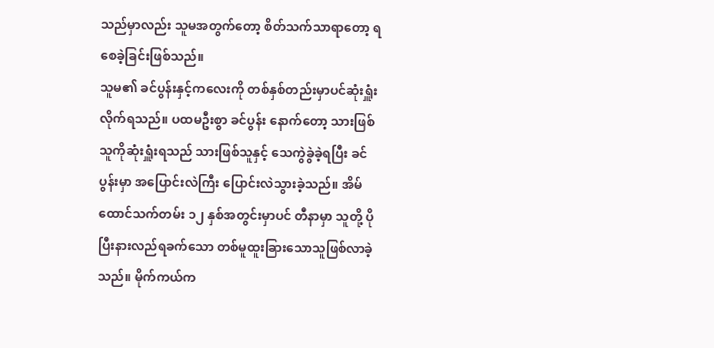သည်မှာလည်း သူမအတွက်တော့ စိတ်သက်သာရာတော့ ရစေခဲ့ခြင်းဖြစ်သည်။
သူမ၏ ခင်ပွန်းနှင့်ကလေးကို တစ်နှစ်တည်းမှာပင်ဆုံးရှူံးလိုက်ရသည်။ ပထမဦးစွာ ခင်ပွန်း နောက်တော့ သားဖြစ်သူကိုဆုံးရှူံးရသည် သားဖြစ်သူနှင့် သေကွဲခွဲခဲ့ရပြီး ခင်ပွန်းမှာ အပြောင်းလဲကြီး ပြောင်းလဲသွားခဲ့သည်။ အိမ်ထောင်သက်တမ်း ၁၂ နှစ်အတွင်းမှာပင် တီနာမှာ သူတို့ ပိုပြီးနားလည်ရခက်သော တစ်မူထူးခြားသောသူဖြစ်လာခဲ့သည်။ မိုက်ကယ်က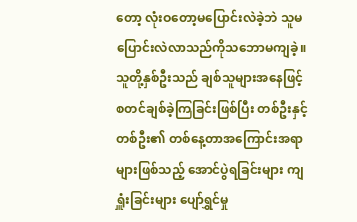တော့ လုံးဝတော့မပြောင်းလဲခဲ့ဘဲ သူမ ပြောင်းလဲလာသည်ကိုသဘောမကျခဲ့။ သူတို့နှစ်ဦးသည် ချစ်သူများအနေဖြင့် စတင်ချစ်ခဲ့ကြခြင်းဖြစ်ပြီး တစ်ဦးနှင့်တစ်ဦး၏ တစ်နေ့တာအကြောင်းအရာများဖြစ်သည့် အောင်ပွဲရခြင်းများ ကျရှူံးခြင်းများ ပျော်ရွှင်မှု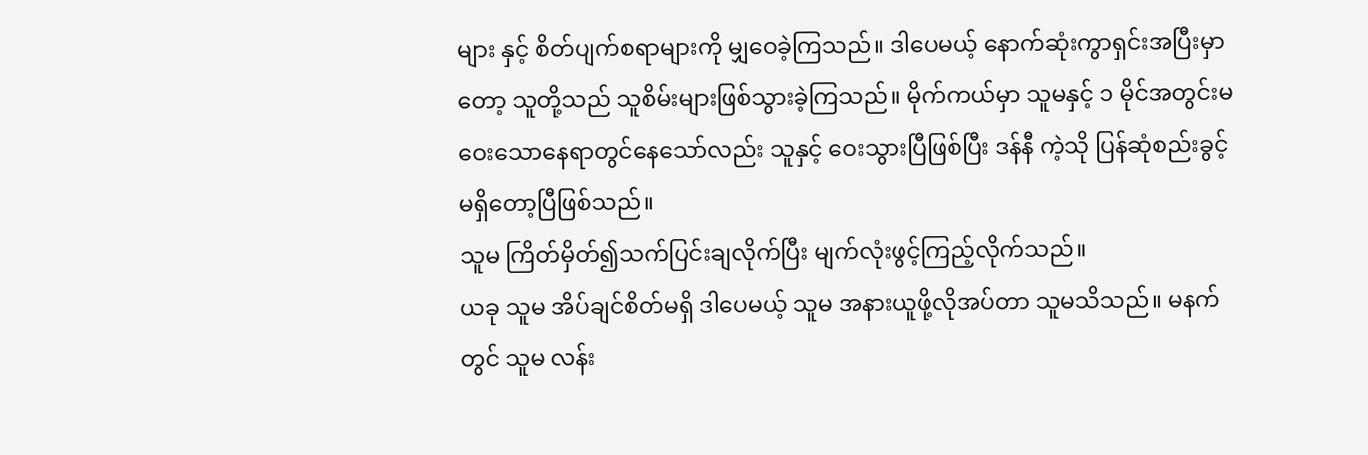များ နှင့် စိတ်ပျက်စရာများကို မျှဝေခဲ့ကြသည်။ ဒါပေမယ့် နောက်ဆုံးကွာရှင်းအပြီးမှာတော့ သူတို့သည် သူစိမ်းများဖြစ်သွားခဲ့ကြသည်။ မိုက်ကယ်မှာ သူမနှင့် ၁ မိုင်အတွင်းမဝေးသောနေရာတွင်နေသော်လည်း သူနှင့် ဝေးသွားပြီဖြစ်ပြီး ဒန်နီ ကဲ့သို ပြန်ဆုံစည်းခွင့်မရှိတော့ပြီဖြစ်သည်။
သူမ ကြိတ်မှိတ်၍သက်ပြင်းချလိုက်ပြီး မျက်လုံးဖွင့်ကြည့်လိုက်သည်။
ယခု သူမ အိပ်ချင်စိတ်မရှိ ဒါပေမယ့် သူမ အနားယူဖို့လိုအပ်တာ သူမသိသည်။ မနက်တွင် သူမ လန်း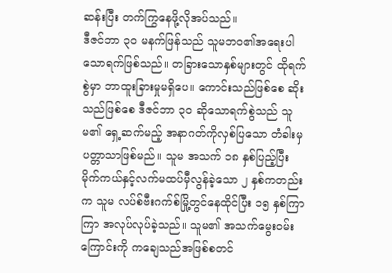ဆန်းပြီး တက်ကြွနေဖို့လိုအပ်သည်။
ဒီဇင်ဘာ ၃၀ မနက်ဖြန်သည် သူမဘဝ၏အရေးပါသောရက်ဖြစ်သည်။ တခြားသောနှစ်များတွင် ထိုရက်စွဲမှာ ဘာထူးခြားမှုမရှိပေ။ ကောင်းသည်ဖြစ်စေ ဆိုးသည်ဖြစ်စေ ဒီဇင်ဘာ ၃၀ ဆိုသောရက်စွဲသည် သူမ၏ ရှေ့ဆက်မည့် အနာဂတ်ကိုလှစ်ပြသော တံခါးမှပတ္တာသာဖြစ်မည်။ သူမ အသက် ၁၈ နှစ်ပြည့်ပြီး မိုက်ကယ်နှင့်လက်မထပ်မှီလွန်ခဲ့သော ၂ နှစ်ကတည်းက သူမ လပ်စ်ဗီးဂက်စ်မြို့တွင်နေထိုင်ပြီး ၁၅ နှစ်ကြာကြာ အလုပ်လုပ်ခဲ့သည်။ သူမ၏ အသက်မွေးဝမ်းကြောင်းကို ကချေသည်အဖြစ်စတင်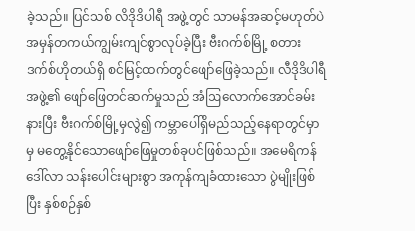ခဲ့သည်။ ပြင်သစ် လိဒိုဒိပါရီ အဖွဲ့တွင် သာမန်အဆင့်မဟုတ်ပဲ အမှန်တကယ်ကျွမ်းကျင်စွာလုပ်ခဲ့ပြီး ဗီးဂက်စ်မြို့ စတားဒက်စ်ဟိုတယ်ရှိ စင်မြင့်ထက်တွင်ဖျော်ဖြေခဲ့သည်။ လီဒိုဒိပါရီအဖွဲ့၏ ဖျော်ဖြေတင်ဆက်မှုသည် အံဩလောက်အောင်ခမ်းနားပြီး ဗီးဂက်စ်မြို့မှလွဲ၍ ကမ္ဘာပေါ်ရှိမည်သည့်နေရာတွင်မှာမှ မတွေ့နိုင်သောဖျော်ဖြေမှုတစ်ခုပင်ဖြစ်သည်။ အမေရိကန်ဒေါ်လာ သန်းပေါင်းများစွာ အကုန်ကျခံထားသော ပွဲမျိုးဖြစ်ပြီး နှစ်စဉ်နှစ်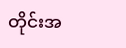တိုင်းအ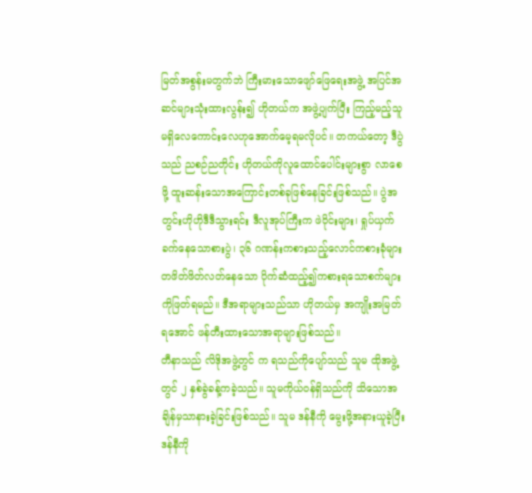မြတ်အစွန်းမတွက်ဘဲ ကြီးမားသောဖျော်ဖြေရေးအဖွဲ့ အပြင်အဆင်များသုံးထားလွန်း၍ ဟိုတယ်က အဖွဲ့ပျက်ပြီး ကြည့်မည့်သူမရှိလေကောင်းလေဟုအောက်မေ့ရမလိုပင်။ တကယ်တော့ ဒီပွဲသည် ညစဉ်ညတိုင်း ဟိုတယ်ကိုလူထောင်ပေါင်းများစွာ လာစေဖို့ ထူးဆန်းသောအကြောင်းတစ်ခုဖြစ်နေခြင်းဖြစ်သည်။ ပွဲအတွင်းဟိုဟိုဒီဒီသွားရင်း ဒီလူအုပ်ကြီးက ဖဲဝိုင်းများ၊ ရှုပ်ယှက်ခက်နေသောစားပွဲ၊ ၃၆ ဂဏန်းကစားသည့်လောင်ကစားခုံများ တဖိတ်ဖိတ်လတ်နေသော ပိုက်ဆံထည့်၍ကစားရသောစက်များ ကိုဖြတ်ရမည်။ ဒီအရာများသည်သာ ဟိုတယ်မှ အကျိုးအမြတ်ရအောင် ဖန်တီးထားသောအရာများဖြစ်သည်။
တီနာသည် လိဒိုအဖွဲ့တွင် က ရသည်ကိုပျော်သည် သူမ ထိုအဖွဲ့တွင် ၂ နှစ်ခွဲခန့်ကခဲ့သည်။ သူမကိုယ်ဝန်ရှိသည်ကို သိသောအချိန်မှသာနားခဲ့ခြင်းဖြစ်သည်။ သူမ ဒန်နီကို မွေးဖို့အနားယူခဲ့ပြီး ဒန်နီကို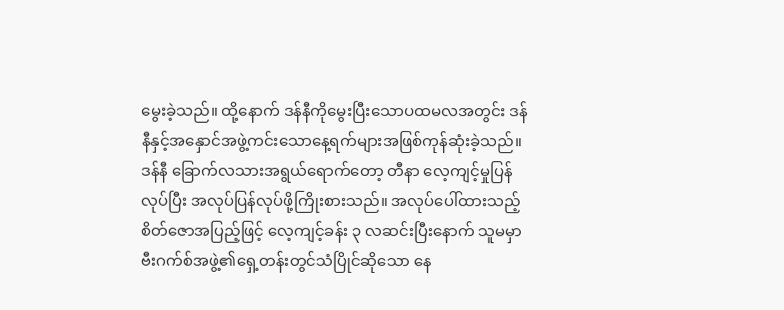မွေးခဲ့သည်။ ထို့နောက် ဒန်နီကိုမွေးပြီးသောပထမလအတွင်း ဒန်နီနှင့်အနှောင်အဖွဲ့ကင်းသောနေ့ရက်များအဖြစ်ကုန်ဆုံးခဲ့သည်။ ဒန်နီ ခြောက်လသားအရွယ်ရောက်တော့ တီနာ လေ့ကျင့်မှုပြန်လုပ်ပြီး အလုပ်ပြန်လုပ်ဖို့ကြိုးစားသည်။ အလုပ်ပေါ်ထားသည့်စိတ်ဇောအပြည့်ဖြင့် လေ့ကျင့်ခန်း ၃ လဆင်းပြီးနောက် သူမမှာ ဗီးဂက်စ်အဖွဲ့၏ရှေ့တန်းတွင်သံပြိုင်ဆိုသော နေ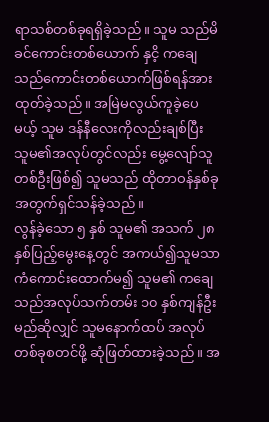ရာသစ်တစ်ခုရရှိခဲ့သည်။ သူမ သည်မိခင်ကောင်းတစ်ယောက် နှငိ့ ကချေသည်ကောင်းတစ်ယောက်ဖြစ်ရန်အားထုတ်ခဲ့သည်။ အမြဲမလွယ်ကူခဲ့ပေမယ့် သူမ ဒန်နီလေးကိုလည်းချစ်ပြီး သူမ၏အလုပ်တွင်လည်း မွေ့လျော်သူတစ်ဦးဖြစ်၍ သူမသည် ထိုတာဝန်နှစ်ခုအတွက်ရှင်သန်ခဲ့သည်။
လွန်ခဲ့သော ၅ နှစ် သူမ၏ အသက် ၂၈ နှစ်ပြည့်မွေးနေ့တွင် အကယ်၍သူမသာ ကံကောင်းထောက်မ၍ သူမ၏ ကချေသည်အလုပ်သက်တမ်း ၁၀ နှစ်ကျန်ဦးမည်ဆိုလျှင် သူမနောက်ထပ် အလုပ်တစ်ခုစတင်ဖို့ ဆုံဖြတ်ထားခဲ့သည်။ အ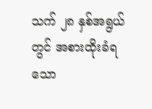သက် ၂၈ နှစ်အရွယ်တွင် အစားထိုးခံရသော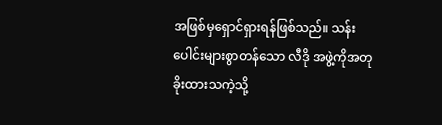အဖြစ်မှရှောင်ရှားရန်ဖြစ်သည်။ သန်းပေါင်းများစွာတန်သော လီဒို အဖွဲ့ကိုအတုခိုးထားသကဲ့သို့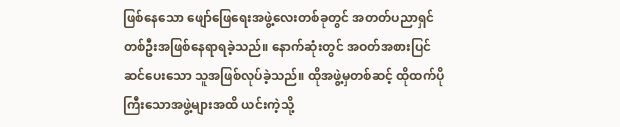ဖြစ်နေသော ဖျော်ဖြေရေးအဖွဲ့လေးတစ်ခုတွင် အတတ်ပညာရှင်တစ်ဦးအဖြစ်နေရာရခဲ့သည်။ နောက်ဆုံးတွင် အဝတ်အစားပြင်ဆင်ပေးသော သူအဖြစ်လုပ်ခဲ့သည်။ ထိုအဖွဲ့မှတစ်ဆင့် ထိုထက်ပိုကြီးသောအဖွဲ့များအထိ ယင်းကဲ့သို့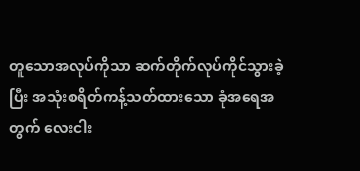တူသောအလုပ်ကိုသာ ဆက်တိုက်လုပ်ကိုင်သွားခဲ့ပြီး အသုံးစရိတ်ကန့်သတ်ထားသော ခုံအရေအတွက် လေးငါး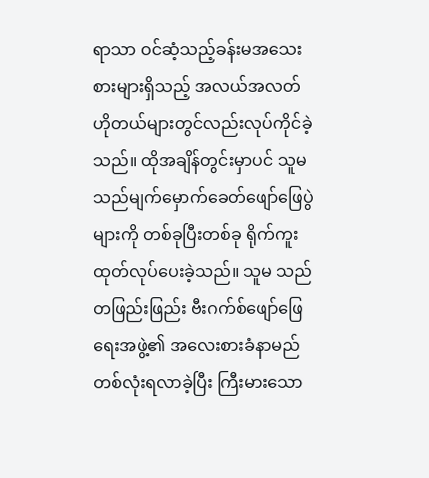ရာသာ ဝင်ဆံ့သည့်ခန်းမအသေးစားများရှိသည့် အလယ်အလတ်ဟိုတယ်များတွင်လည်းလုပ်ကိုင်ခဲ့သည်။ ထိုအချိန်တွင်းမှာပင် သူမသည်မျက်မှောက်ခေတ်ဖျော်ဖြေပွဲများကို တစ်ခုပြီးတစ်ခု ရိုက်ကူးထုတ်လုပ်ပေးခဲ့သည်။ သူမ သည်တဖြည်းဖြည်း ဗီးဂက်စ်ဖျော်ဖြေရေးအဖွဲ့၏ အလေးစားခံနာမည်တစ်လုံးရလာခဲ့ပြီး ကြီးမားသော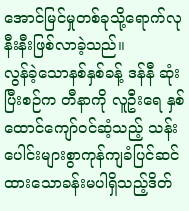အောင်မြင်မှုတစ်ခုသို့ရောက်လုနီးနီးဖြစ်လာခဲ့သည်။
လွန်ခဲ့သောနစ်နှစ်ခန့် ဒန်နီ ဆုံးပြီးစဉ်က တီနာကို လူဦးရေ နှစ်ထောင်ကျော်ဝင်ဆံ့သည့် သန်းပေါင်းများစွာကုန်ကျခံပြင်ဆင်ထားသောခန်းမပါရှိသည့်ဒိတ်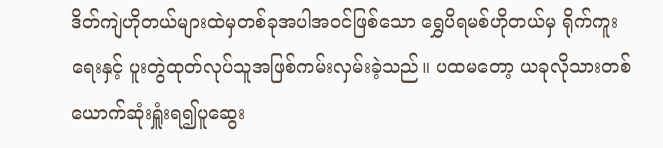ဒိတ်ကျဲဟိုတယ်များထဲမှတစ်ခုအပါအဝင်ဖြစ်သော ရွှေပိရမစ်ဟိုတယ်မှ ရိုက်ကူးရေးနှင့် ပူးတွဲထုတ်လုပ်သူအဖြစ်ကမ်းလှမ်းခဲ့သည်။ ပထမတော့ ယခုလိုသားတစ်ယောက်ဆုံးရှူံးရ၍ပူဆွေး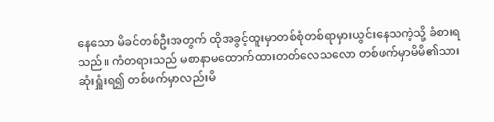နေသော မိခင်တစ်ဦးအတွက် ထိုအခွင့်ထူးမှာတစ်စုံတစ်ရာမှားယွင်းနေသကဲ့သို့ ခံစားရသည်။ ကံတရားသည် မစာနာမထောက်ထားတတ်လေသလော တစ်ဖက်မှာမိမိ၏သားဆုံးရှူံးရ၍ တစ်ဖက်မှာလည်းမိ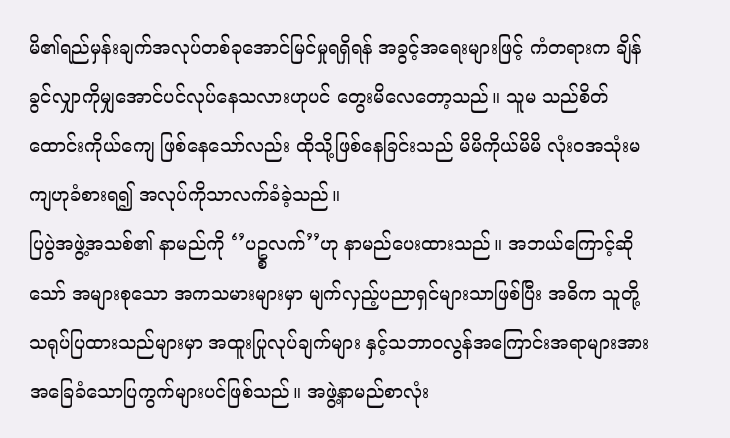မိ၏ရည်မှန်းချက်အလုပ်တစ်ခုအောင်မြင်မှုရရှိရန် အခွင့်အရေးများဖြင့် ကံတရားက ချိန်ခွင်လျှာကိုမျှအောင်ပင်လုပ်နေသလားဟုပင် တွေးမိလေတော့သည်။ သူမ သည်စိတ်ထောင်းကိုယ်ကျေ ဖြစ်နေသော်လည်း ထိုသို့ဖြစ်နေခြင်းသည် မိမိကိုယ်မိမိ လုံးဝအသုံးမကျဟုခံစားရ၍ အလုပ်ကိုသာလက်ခံခဲ့သည်။
ပြပွဲအဖွဲ့အသစ်၏ နာမည်ကို ‘’ပဥ္စလက်’’ဟု နာမည်ပေးထားသည်။ အဘယ်ကြောင့်ဆိုသော် အများစုသော အကသမားများမှာ မျက်လှည့်ပညာရှင်များသာဖြစ်ပြီး အဓိက သူတို့သရုပ်ပြထားသည်များမှာ အထူးပြုလုပ်ချက်များ နှင့်သဘာဝလွန်အကြောင်းအရာများအားအခြေခံသောပြကွက်များပင်ဖြစ်သည်။ အဖွဲ့နာမည်စာလုံး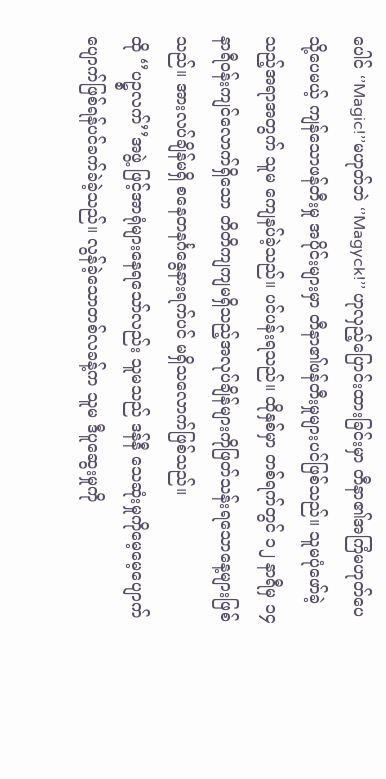ပေါင် ‘’Magic!’’မဟုတ်ဘဲ ‘’Magyck!’’ ဟုလှည့်ပြောင်းထားခြင်းမှာ တီနာ၏အကြံမဟုတ်ပေ သို့ပေမယ့် ကျန်သောဖန်တီးမှု အပိုင်းများမှာ တီနာ၏ဖန်တီးမှုများပင်ဖြစ်သည်။ သူမပုံဖော်ခဲ့သည့်အရာအတွက် သူမ ကျေနပ်ခဲ့သည်။ ပင်ပန်းရသည်။ ထိုနှစ်မှာ တစ်ရက်တွင် ၁၂ နာရီမှ ၁၄နာရီဝန်းကျင်လောက်ရှိသော တိတိကျကျမရှိသည့်အလုပ်ချိန်များကိုဖြတ်သန်းရသောနေ့များဖြစ်သည်။ အားလပ်ချိန်မရှိ စနေတနင်္ဂနွေနားရက်ပင် မရှိသလောက်ဖြစ်သည်။
ထို ‘’ပဥ္စလက်’’အဖွဲ့ ဖြင့်အာရုံများနေရသော်လည်း သူမသည် ဒန်နီ သေဆုံးမှုကိုမေ့မေ့ပျောက်ပျောက်ဖြစ်ရန်ပင်ခက်ခဲခဲ့သည်။ လွန်ခဲ့သောတစ်လခန့်က သူမ ဒီပူဆွေးမှုကို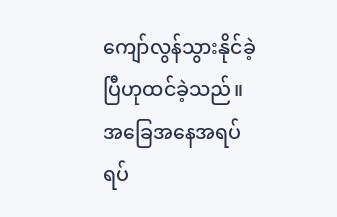ကျော်လွန်သွားနိုင်ခဲ့ပြီဟုထင်ခဲ့သည်။ အခြေအနေအရပ်ရပ်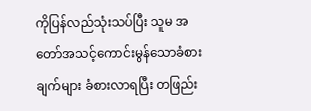ကိုပြန်လည်သုံးသပ်ပြီး သူမ အတော်အသင့်ကောင်းမွန်သောခံစားချက်များ ခံစားလာရပြီး တဖြည်း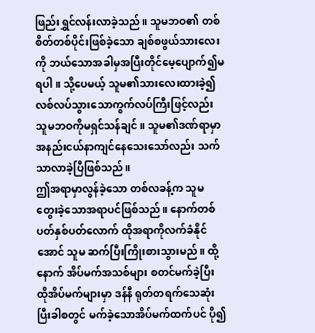ဖြည်းရွှင်လန်းလာခဲ့သည်။ သူမဘဝ၏ တစ်စိတ်တစ်ပိုင်းဖြစ်ခဲ့သော ချစ်စဖွယ်သားလေးကို ဘယ်သောအခါမှအပြီးတိုင်မေ့ပျောက်၍မရပါ။ သို့ပေမယ့် သူမ၏သားလေးထားခဲ့၍ လစ်လပ်သွားသောကွက်လပ်ကြီးဖြင့်လည်း သူမဘဝကိုမရှင်သန်ချင်။ သူမ၏ဒဏ်ရာမှာအနည်းငယ်နာကျင်နေသေးသော်လည်း သက်သာလာခဲ့ပြီဖြစ်သည်။
ဤအရာမှာလွန်ခဲ့သော တစ်လခန့်က သူမ တွေးခဲ့သောအရာပင်ဖြစ်သည်။ နောက်တစ်ပတ်နှစ်ပတ်လောက် ထိုအရာကိုလက်ခံနိုင်အောင် သူမ ဆက်ပြီးကြိုးစားသွားမည်။ ထို့နောက် အိပ်မက်အသစ်များ စတင်မက်ခဲ့ပြီး ထိုအိပ်မက်များမှာ ဒန်နီ ရုတ်တရက်သေဆုံးပြီးခါစတွင် မက်ခဲ့သောအိပ်မက်ထက်ပင် ပို၍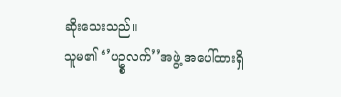ဆိုးသေးသည်။
သူမ၏ ‘’ပဥ္စလက်’’အဖွဲ့ အပေါ်ထားရှိ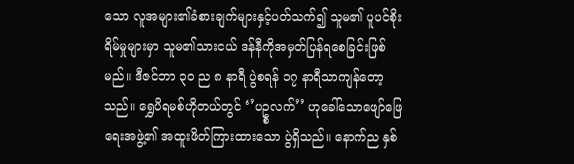သော လူအများ၏ခံစားချက်များနှင့်ပတ်သက်၍ သူမ၏ ပူပင်စိုးရိမ်မှုများမှာ သူမ၏သားငယ် ဒန်နီကိုအမှတ်ပြန်ရစေခြင်းဖြစ်မည်။ ဒီဇင်ဘာ ၃၀ ည ၈ နာရီ ပွဲစရန် ၁၇ နာရီသာကျန်တော့သည်။ ရွှေပိရမစ်ဟိုတယ်တွင် ‘’ပဥ္စလက်’’ ဟုခေါ်သောဖျော်ဖြေရေးအဖွဲ့၏ အထူးဖိတ်ကြားထားသော ပွဲရှိသည်။ နောက်ည နှစ်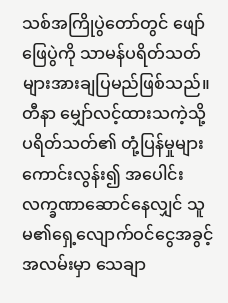သစ်အကြိုပွဲတော်တွင် ဖျော်ဖြေပွဲကို သာမန်ပရိတ်သတ်များအားချပြမည်ဖြစ်သည်။ တီနာ မျှော်လင့်ထားသကဲ့သို့ ပရိတ်သတ်၏ တုံ့ပြန်မှုများကောင်းလွန်း၍ အပေါင်းလက္ခဏာဆောင်နေလျှင် သူမ၏ရှေ့လျောက်ဝင်ငွေအခွင့်အလမ်းမှာ သေချာ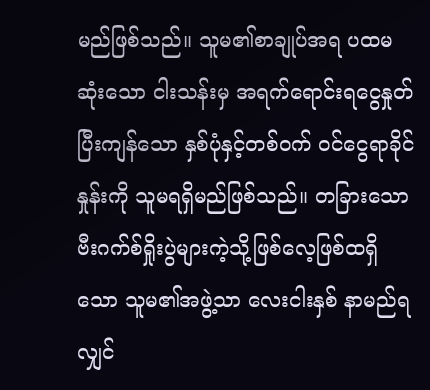မည်ဖြစ်သည်။ သူမ၏စာချုပ်အရ ပထမဆုံးသော ငါးသန်းမှ အရက်ရောင်းရငွေနှုတ်ပြီးကျန်သော နှစ်ပုံနှင့်တစ်ဝက် ဝင်ငွေရာခိုင်နှုန်းကို သူမရရှိမည်ဖြစ်သည်။ တခြားသော ဗီးဂက်စ်ရှိုးပွဲများကဲ့သို့ဖြစ်လေ့ဖြစ်ထရှိသော သူမ၏အဖွဲ့သာ လေးငါးနှစ် နာမည်ရလျှင်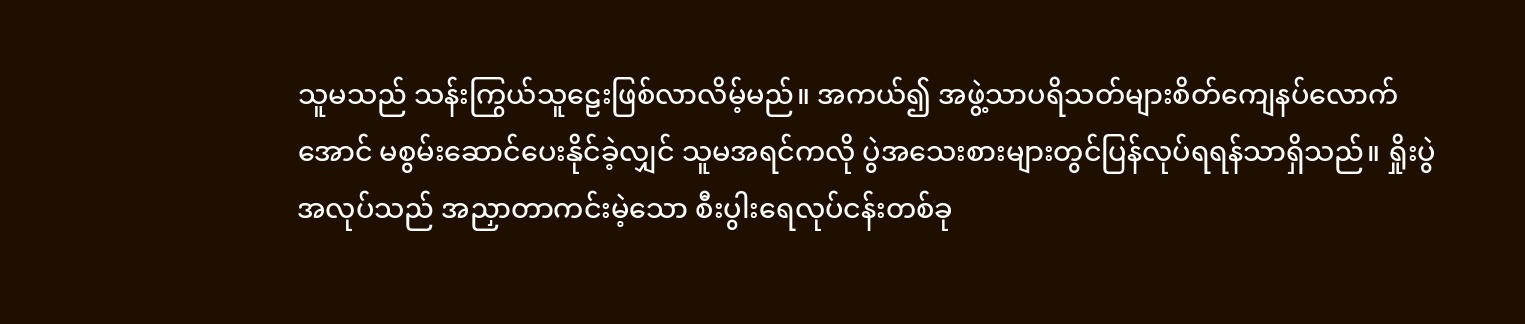သူမသည် သန်းကြွယ်သူဠေးဖြစ်လာလိမ့်မည်။ အကယ်၍ အဖွဲ့သာပရိသတ်များစိတ်ကျေနပ်လောက်အောင် မစွမ်းဆောင်ပေးနိုင်ခဲ့လျှင် သူမအရင်ကလို ပွဲအသေးစားများတွင်ပြန်လုပ်ရရန်သာရှိသည်။ ရှိုးပွဲအလုပ်သည် အညှာတာကင်းမဲ့သော စီးပွါးရေလုပ်ငန်းတစ်ခု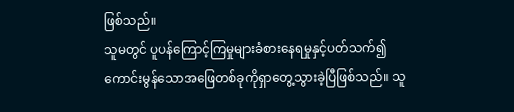ဖြစ်သည်။
သူမတွင် ပူပန်ကြောင့်ကြမှုများခံစားနေရမှုနှင့်ပတ်သက်၍ ကောင်းမွန်သောအဖြေတစ်ခုကိုရှာတွေ့သွားခဲ့ပြီဖြစ်သည်။ သူ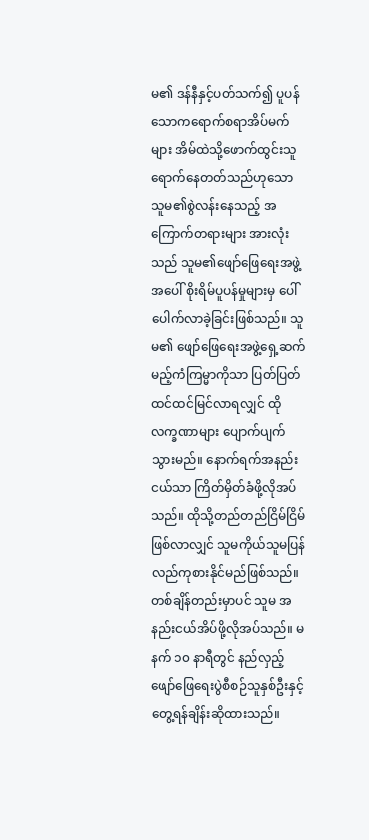မ၏ ဒန်နီနှင့်ပတ်သက်၍ ပူပန်သောကရောက်စရာအိပ်မက်များ အိမ်ထဲသို့ဖောက်ထွင်းသူရောက်နေတတ်သည်ဟုသော သူမ၏စွဲလန်းနေသည့် အကြောက်တရားများ အားလုံးသည် သူမ၏ဖျော်ဖြေရေးအဖွဲ့အပေါ် စိုးရိမ်ပူပန်မှုများမှ ပေါ်ပေါက်လာခဲ့ခြင်းဖြစ်သည်။ သူမ၏ ဖျော်ဖြေရေးအဖွဲ့ရှေ့ဆက်မည့်ကံကြမ္မာကိုသာ ပြတ်ပြတ်ထင်ထင်မြင်လာရလျှင် ထိုလက္ခဏာများ ပျောက်ပျက်သွားမည်။ နောက်ရက်အနည်းငယ်သာ ကြိတ်မှိတ်ခံဖို့လိုအပ်သည်။ ထိုသို့တည်တည်ငြိမ်ငြိမ်ဖြစ်လာလျှင် သူမကိုယ်သူမပြန်လည်ကုစားနိုင်မည်ဖြစ်သည်။
တစ်ချိန်တည်းမှာပင် သူမ အနည်းငယ်အိပ်ဖို့လိုအပ်သည်။ မနက် ၁၀ နာရီတွင် နည်လှည့် ဖျော်ဖြေရေးပွဲစီစဉ်သူနှစ်ဦးနှင့် တွေ့ရန်ချိန်းဆိုထားသည်။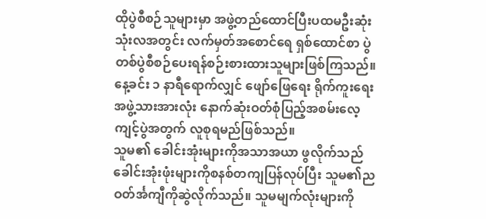ထိုပွဲစီစဉ်သူများမှာ အဖွဲ့တည်ထောင်ပြီးပထမဦးဆုံး သုံးလအတွင်း လက်မှတ်အစောင်ရေ ရှစ်ထောင်စာ ပွဲတစ်ပွဲစီစဉ်ပေးရန်စဉ်းစားထားသူများဖြစ်ကြသည်။ နေ့ခင်း ၁ နာရီရောက်လျှင် ဖျော်ဖြေရေး ရိုက်ကူးရေးအဖွဲ့သားအားလုံး နောက်ဆုံးဝတ်စုံပြည့်အစမ်းလေ့ကျင့်ပွဲအတွက် လူစုရမည်ဖြစ်သည်။
သူမ၏ ခေါင်းအုံးများကိုအသာအယာ ဖွလိုက်သည် ခေါင်းအုံးဖုံးများကိုစနစ်တကျပြန်လုပ်ပြီး သူမ၏ညဝတ်င်္အကျီကိုဆွဲလိုက်သည်။ သူမမျက်လုံးများကို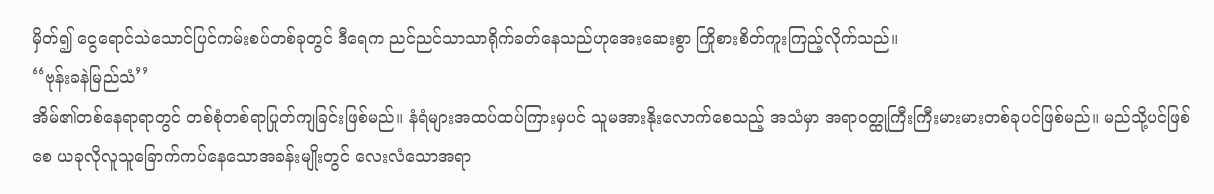မှိတ်၍ ငွေရောင်သဲသောင်ပြင်ကမ်းစပ်တစ်ခုတွင် ဒီရေက ညင်ညင်သာသာရိုက်ခတ်နေသည်ဟုအေးဆေးစွာ ကြိုစားစိတ်ကူးကြည့်လိုက်သည်။
‘‘ဗုန်းခနဲမြည်သံ’’
အိမ်၏တစ်နေရာရာတွင် တစ်စုံတစ်ရာပြုတ်ကျခြင်းဖြစ်မည်။ နံရံများအထပ်ထပ်ကြားမှပင် သူမအားနိုးလောက်စေသည့် အသံမှာ အရာဝတ္ထုကြီးကြီးမားမားတစ်ခုပင်ဖြစ်မည်။ မည်သို့ပင်ဖြစ်စေ ယခုလိုလူသူခြောက်ကပ်နေသောအခန်းမျိုးတွင် လေးလံသောအရာ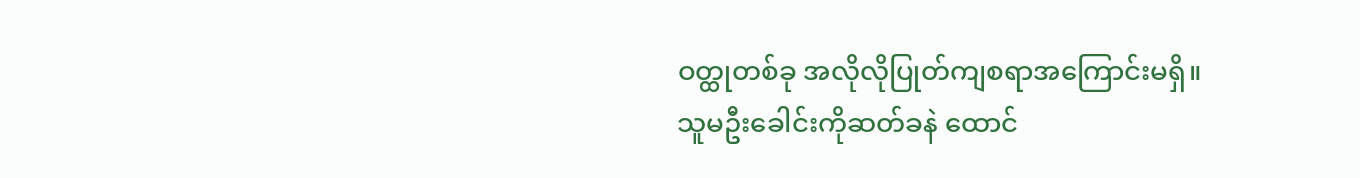ဝတ္ထုတစ်ခု အလိုလိုပြုတ်ကျစရာအကြောင်းမရှိ။
သူမဦးခေါင်းကိုဆတ်ခနဲ ထောင်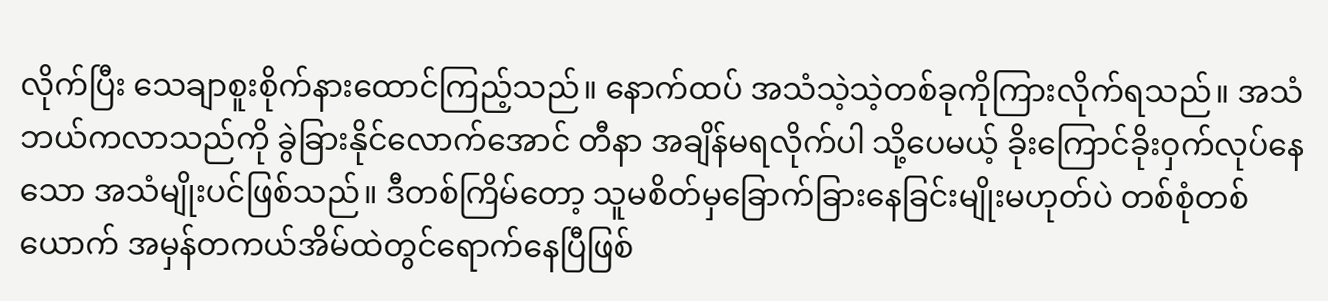လိုက်ပြီး သေချာစူးစိုက်နားထောင်ကြည့်သည်။ နောက်ထပ် အသံသဲ့သဲ့တစ်ခုကိုကြားလိုက်ရသည်။ အသံဘယ်ကလာသည်ကို ခွဲခြားနိုင်လောက်အောင် တီနာ အချိန်မရလိုက်ပါ သို့ပေမယ့် ခိုးကြောင်ခိုးဝှက်လုပ်နေသော အသံမျိုးပင်ဖြစ်သည်။ ဒီတစ်ကြိမ်တော့ သူမစိတ်မှခြောက်ခြားနေခြင်းမျိုးမဟုတ်ပဲ တစ်စုံတစ်ယောက် အမှန်တကယ်အိမ်ထဲတွင်ရောက်နေပြီဖြစ်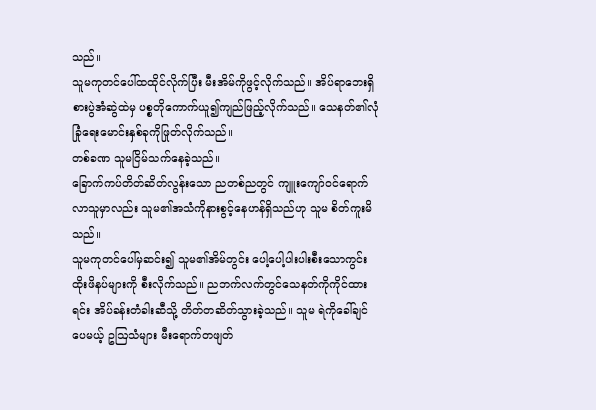သည်။
သူမကုတင်ပေါ်ထထိုင်လိုက်ပြီး မီးအိမ်ကိုဖွင့်လိုက်သည်။ အိပ်ရာဘေးရှိစားပွဲအံဆွဲထဲမှ ပစ္စတိုကောက်ယူ၍ကျည်ဖြည့်လိုက်သည်။ သေနတ်၏လုံခြုံရေးမောင်းနှစ်ခုကိုဖြုတ်လိုက်သည်။
တစ်ခဏ သူမငြိမ်သက်နေခဲ့သည်။
ခြောက်ကပ်တိတ်ဆိတ်လွန်းသော ညတစ်ညတွင် ကျူးကျော်ဝင်ရောက်လာသူမှာလည်း သူမ၏အသံကိုနားစွင့်နေဟန်ရှိသည်ဟု သူမ စိတ်ကူးမိသည်။
သူမကုတင်ပေါ်မှဆင်း၍ သူမ၏အိမ်တွင်း ပေါ့ပေါ့ပါးပါးစီးသောကွင်းထိုးဖိနပ်များကို စီးလိုက်သည်။ ညဘက်လက်တွင်သေနတ်ကိုကိုင်ထားရင်း အိပ်ခန်းတံခါးဆီသို့ တိတ်တဆိတ်သွားခဲ့သည်။ သူမ ရဲကိုခေါ်ချင်ပေမယ့် ဥဩသံများ မီးရောက်တဖျတ်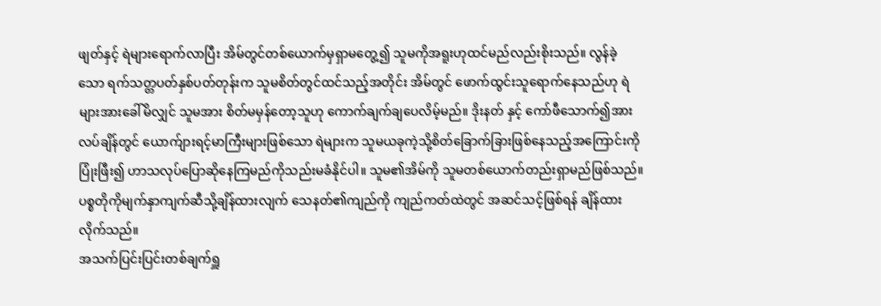ဖျတ်နှင့် ရဲများရောက်လာပြီး အိမ်တွင်တစ်ယောက်မှရှာမတွေ့၍ သူမကိုအရူးဟုထင်မည်လည်းစိုးသည်။ လွန်ခဲ့သော ရက်သတ္တပတ်နှစ်ပတ်တုန်းက သူမစိတ်တွင်ထင်သည့်အတိုင်း အိမ်တွင် ဖောက်ထွင်းသူရောက်နေသည်ဟု ရဲများအားခေါ်မိလျှင် သူမအား စိတ်မမှန်တော့သူဟု ကောက်ချက်ချပေလိမ့်မည်။ ဒိုးနတ် နှင့် ကော်ဖီသောက်၍အားလပ်ချိန်တွင် ယောက်ျားရင့်မာကြီးများဖြစ်သော ရဲများက သူမယခုကဲ့သို့စိတ်ခြောက်ခြားဖြစ်နေသည့်အကြောင်းကို ပြုံးဖြီး၍ ဟာသလုပ်ပြောဆိုနေကြမည်ကိုသည်းမခံနိုင်ပါ။ သူမ၏အိမ်ကို သူမတစ်ယောက်တည်းရှာမည်ဖြစ်သည်။
ပစ္စတိုကိုမျက်နှာကျက်ဆီသို့ချိန်ထားလျက် သေနတ်၏ကျည်ကို ကျည်ကတ်ထဲတွင် အဆင်သင့်ဖြစ်ရန် ချိန်ထားလိုက်သည်။
အသက်ပြင်းပြင်းတစ်ချက်ရှူ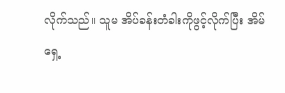လိုက်သည်။ သူမ အိပ်ခန်းတံခါးကိုဖွင့်လိုက်ပြီး အိမ်ရှေ့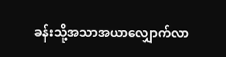ခန်းသို့အသာအယာလျှောက်လာ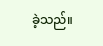ခဲ့သည်။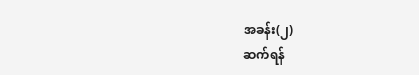အခန်း(၂)
ဆက်ရန်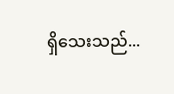ရှိသေးသည်...